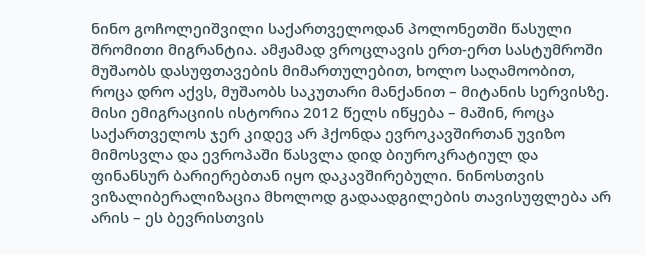ნინო გოჩოლეიშვილი საქართველოდან პოლონეთში წასული შრომითი მიგრანტია. ამჟამად ვროცლავის ერთ-ერთ სასტუმროში მუშაობს დასუფთავების მიმართულებით, ხოლო საღამოობით, როცა დრო აქვს, მუშაობს საკუთარი მანქანით – მიტანის სერვისზე.
მისი ემიგრაციის ისტორია 2012 წელს იწყება – მაშინ, როცა საქართველოს ჯერ კიდევ არ ჰქონდა ევროკავშირთან უვიზო მიმოსვლა და ევროპაში წასვლა დიდ ბიუროკრატიულ და ფინანსურ ბარიერებთან იყო დაკავშირებული. ნინოსთვის ვიზალიბერალიზაცია მხოლოდ გადაადგილების თავისუფლება არ არის – ეს ბევრისთვის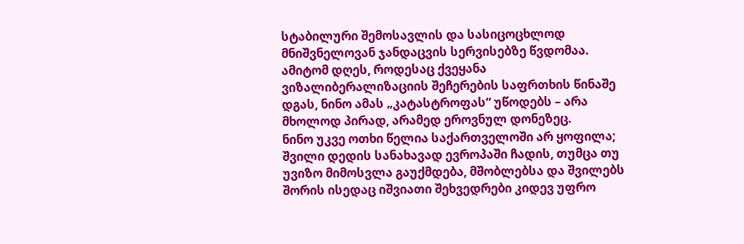სტაბილური შემოსავლის და სასიცოცხლოდ მნიშვნელოვან ჯანდაცვის სერვისებზე წვდომაა. ამიტომ დღეს, როდესაც ქვეყანა ვიზალიბერალიზაციის შეჩერების საფრთხის წინაშე დგას, ნინო ამას „კატასტროფას“ უწოდებს – არა მხოლოდ პირად, არამედ ეროვნულ დონეზეც.
ნინო უკვე ოთხი წელია საქართველოში არ ყოფილა; შვილი დედის სანახავად ევროპაში ჩადის, თუმცა თუ უვიზო მიმოსვლა გაუქმდება, მშობლებსა და შვილებს შორის ისედაც იშვიათი შეხვედრები კიდევ უფრო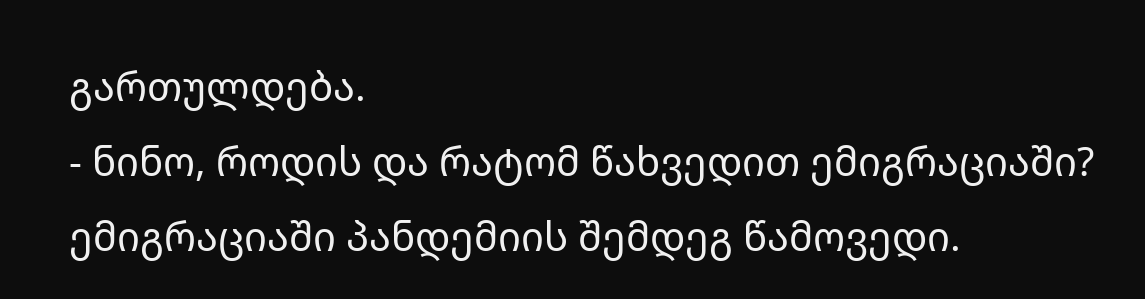გართულდება.
- ნინო, როდის და რატომ წახვედით ემიგრაციაში?
ემიგრაციაში პანდემიის შემდეგ წამოვედი.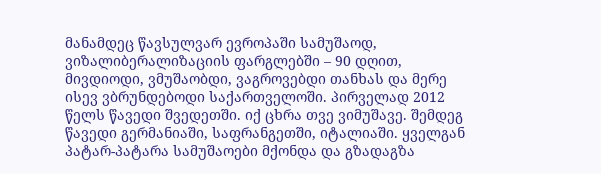მანამდეც წავსულვარ ევროპაში სამუშაოდ, ვიზალიბერალიზაციის ფარგლებში – 90 დღით, მივდიოდი, ვმუშაობდი, ვაგროვებდი თანხას და მერე ისევ ვბრუნდებოდი საქართველოში. პირველად 2012 წელს წავედი შვედეთში. იქ ცხრა თვე ვიმუშავე. შემდეგ წავედი გერმანიაში, საფრანგეთში, იტალიაში. ყველგან პატარ-პატარა სამუშაოები მქონდა და გზადაგზა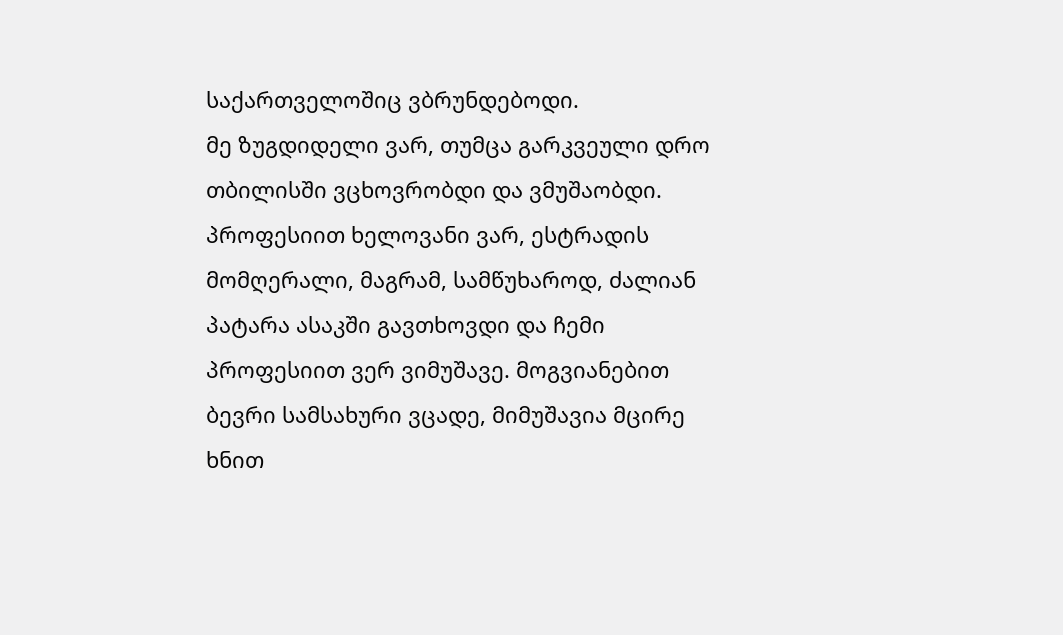საქართველოშიც ვბრუნდებოდი.
მე ზუგდიდელი ვარ, თუმცა გარკვეული დრო თბილისში ვცხოვრობდი და ვმუშაობდი. პროფესიით ხელოვანი ვარ, ესტრადის მომღერალი, მაგრამ, სამწუხაროდ, ძალიან პატარა ასაკში გავთხოვდი და ჩემი პროფესიით ვერ ვიმუშავე. მოგვიანებით ბევრი სამსახური ვცადე, მიმუშავია მცირე ხნით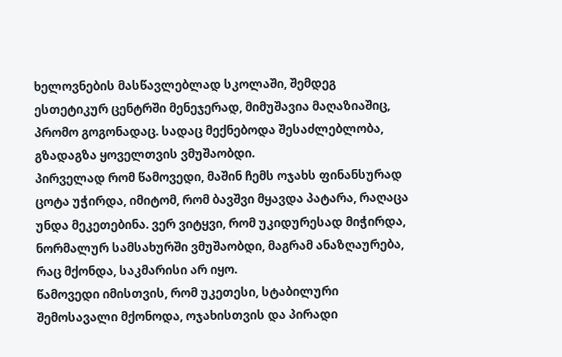ხელოვნების მასწავლებლად სკოლაში, შემდეგ ესთეტიკურ ცენტრში მენეჯერად, მიმუშავია მაღაზიაშიც, პრომო გოგონადაც. სადაც მექნებოდა შესაძლებლობა, გზადაგზა ყოველთვის ვმუშაობდი.
პირველად რომ წამოვედი, მაშინ ჩემს ოჯახს ფინანსურად ცოტა უჭირდა, იმიტომ, რომ ბავშვი მყავდა პატარა, რაღაცა უნდა მეკეთებინა. ვერ ვიტყვი, რომ უკიდურესად მიჭირდა, ნორმალურ სამსახურში ვმუშაობდი, მაგრამ ანაზღაურება, რაც მქონდა, საკმარისი არ იყო.
წამოვედი იმისთვის, რომ უკეთესი, სტაბილური შემოსავალი მქონოდა, ოჯახისთვის და პირადი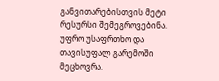განვითარებისთვის მეტი რესურსი შემეგროვებინა. უფრო უსაფრთხო და თავისუფალ გარემოში მეცხოვრა.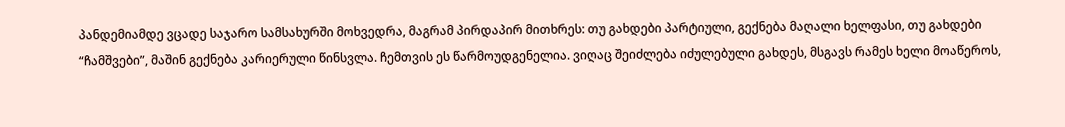პანდემიამდე ვცადე საჯარო სამსახურში მოხვედრა, მაგრამ პირდაპირ მითხრეს: თუ გახდები პარტიული, გექნება მაღალი ხელფასი, თუ გახდები “ჩამშვები”, მაშინ გექნება კარიერული წინსვლა. ჩემთვის ეს წარმოუდგენელია. ვიღაც შეიძლება იძულებული გახდეს, მსგავს რამეს ხელი მოაწეროს,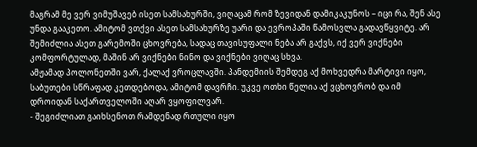მაგრამ მე ვერ ვიმუშავებ ისეთ სამსახურში, ვიღაცამ რომ ზევიდან დამიკაკუნოს – იცი რა, შენ ასე უნდა გააკეთო. ამიტომ ვთქვი ასეთ სამსახურზე უარი და ევროპაში წამოსვლა გადავწყვიტე. არ შემიძლია ასეთ გარემოში ცხოვრება, სადაც თავისუფალი ნება არ გაქვს, იქ ვერ ვიქნები კომფორტულად, მაშინ არ ვიქნები ნინო და ვიქნები ვიღაც სხვა.
ამჟამად პოლონეთში ვარ, ქალაქ ვროცლავში. პანდემიის შემდეგ აქ მოხვედრა მარტივი იყო, საბუთები სწრაფად კეთდებოდა, ამიტომ დავრჩი. უკვე ოთხი წელია აქ ვცხოვრობ და იმ დროიდან საქართველოში აღარ ვყოფილვარ.
- შეგიძლიათ გაიხსენოთ რამდენად რთული იყო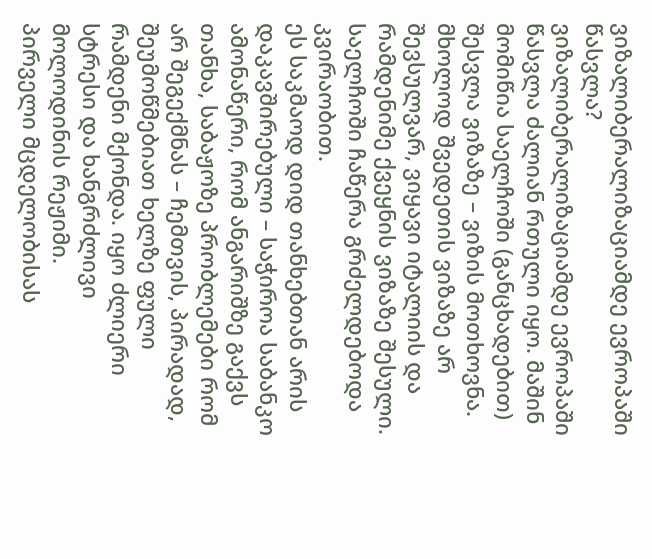ვიზალიბერალიზაციამდე ევროპაში წასვლა?
ვიზალიბერალიზაციამდე ევროპაში წასვლა ძალიან რთული იყო. მაშინ მომიწია საელჩოში (განცხადებით) შესვლა ვიზაზე – ვიზის მოთხოვნა. მხოლოდ შვედეთის ვიზაზე არ შევსულვარ, ვიყავი იტალიის და რამდენიმე ქვეყნის ვიზაზე შესული. საელჩოში ჩაწერა გრძელდებოდა კვირაობით.
ეს საკმაოდ დიდ თანხებთან არის დაკავშირებული – საჭიროა საბანკო ამონაწერი, რომ ანგარიშზე გაქვს თანხა, საბაჟოზე პრობლემები რომ არ შეგექმნას – ჩემთვის, პირადად, შეუმოწმებიათ ხელზე ფული რამდენი მქონდა. იყო ძლიერი სტრესი და ხანგრძლივი მოლოდინის რეჟიმი.
პირველი მცდელობისას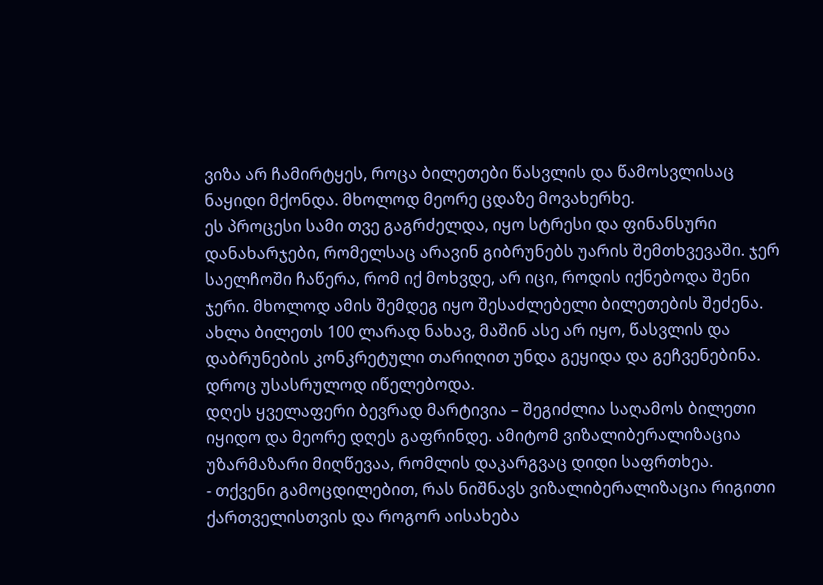ვიზა არ ჩამირტყეს, როცა ბილეთები წასვლის და წამოსვლისაც ნაყიდი მქონდა. მხოლოდ მეორე ცდაზე მოვახერხე.
ეს პროცესი სამი თვე გაგრძელდა, იყო სტრესი და ფინანსური დანახარჯები, რომელსაც არავინ გიბრუნებს უარის შემთხვევაში. ჯერ საელჩოში ჩაწერა, რომ იქ მოხვდე, არ იცი, როდის იქნებოდა შენი ჯერი. მხოლოდ ამის შემდეგ იყო შესაძლებელი ბილეთების შეძენა. ახლა ბილეთს 100 ლარად ნახავ, მაშინ ასე არ იყო, წასვლის და დაბრუნების კონკრეტული თარიღით უნდა გეყიდა და გეჩვენებინა. დროც უსასრულოდ იწელებოდა.
დღეს ყველაფერი ბევრად მარტივია – შეგიძლია საღამოს ბილეთი იყიდო და მეორე დღეს გაფრინდე. ამიტომ ვიზალიბერალიზაცია უზარმაზარი მიღწევაა, რომლის დაკარგვაც დიდი საფრთხეა.
- თქვენი გამოცდილებით, რას ნიშნავს ვიზალიბერალიზაცია რიგითი ქართველისთვის და როგორ აისახება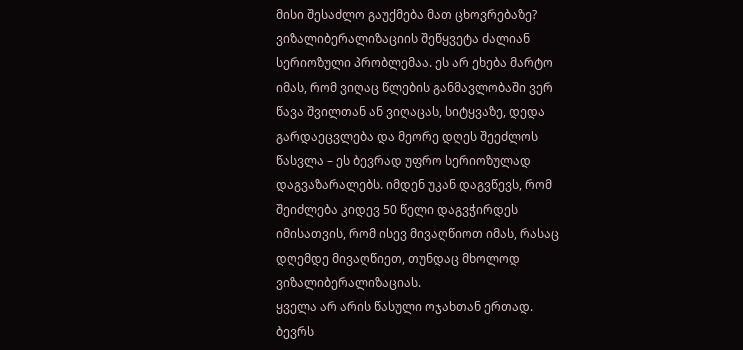მისი შესაძლო გაუქმება მათ ცხოვრებაზე?
ვიზალიბერალიზაციის შეწყვეტა ძალიან სერიოზული პრობლემაა. ეს არ ეხება მარტო იმას, რომ ვიღაც წლების განმავლობაში ვერ წავა შვილთან ან ვიღაცას, სიტყვაზე, დედა გარდაეცვლება და მეორე დღეს შეეძლოს წასვლა – ეს ბევრად უფრო სერიოზულად დაგვაზარალებს. იმდენ უკან დაგვწევს, რომ შეიძლება კიდევ 50 წელი დაგვჭირდეს იმისათვის, რომ ისევ მივაღწიოთ იმას, რასაც დღემდე მივაღწიეთ, თუნდაც მხოლოდ ვიზალიბერალიზაციას.
ყველა არ არის წასული ოჯახთან ერთად. ბევრს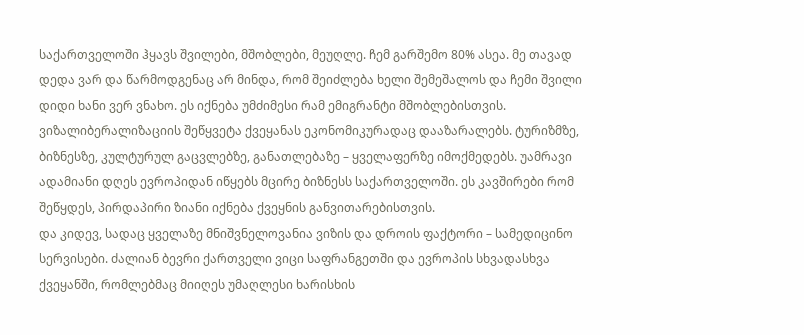საქართველოში ჰყავს შვილები, მშობლები, მეუღლე. ჩემ გარშემო 80% ასეა. მე თავად დედა ვარ და წარმოდგენაც არ მინდა, რომ შეიძლება ხელი შემეშალოს და ჩემი შვილი დიდი ხანი ვერ ვნახო. ეს იქნება უმძიმესი რამ ემიგრანტი მშობლებისთვის.
ვიზალიბერალიზაციის შეწყვეტა ქვეყანას ეკონომიკურადაც დააზარალებს. ტურიზმზე, ბიზნესზე, კულტურულ გაცვლებზე, განათლებაზე – ყველაფერზე იმოქმედებს. უამრავი ადამიანი დღეს ევროპიდან იწყებს მცირე ბიზნესს საქართველოში. ეს კავშირები რომ შეწყდეს, პირდაპირი ზიანი იქნება ქვეყნის განვითარებისთვის.
და კიდევ, სადაც ყველაზე მნიშვნელოვანია ვიზის და დროის ფაქტორი – სამედიცინო სერვისები. ძალიან ბევრი ქართველი ვიცი საფრანგეთში და ევროპის სხვადასხვა ქვეყანში, რომლებმაც მიიღეს უმაღლესი ხარისხის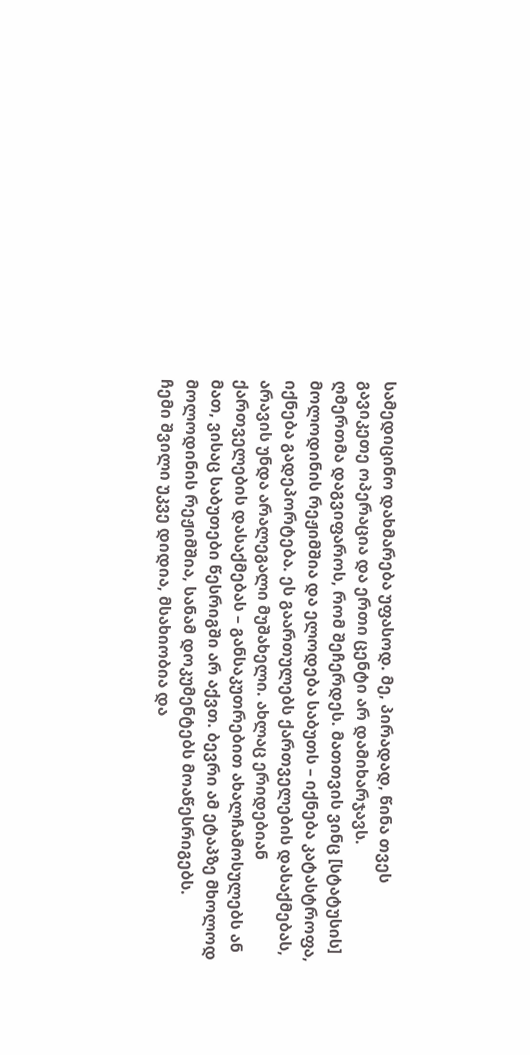სამედიცინო დახმარება უფასოდ. მე, პირადად, წინა თვეს გავიკეთე ოპერაცია და ერთი ცენტი არ დამიხარჯავს.
ღმერთმა დაგვიფაროს, რომ შეჩერდეს. მათთვის ვინც [სტატუსის] მოლოდინის რეჟიმშია და ელოდება საბუთს – იქნება კატასტროფა, იქნება გადეპორტება. ეს გაართულებს ქართველების დასაქმებას, არავის უნდა არალეგალი მუშახელი. ახლაც ერიდებიან ქართველების დასაქმებას – განსაკუთრებით ახალჩამოსულებს ან მათ, ვისაც საბუთები წესრიგში არ აქვთ. ბევრი ამ ეტაპზე მხოლოდ მოლოდინის რეჟიმშია, სანამ დოკუმენტებს მოაწესრიგებს.
ჩემი შვილი უკვე დიდია, მსახიობია და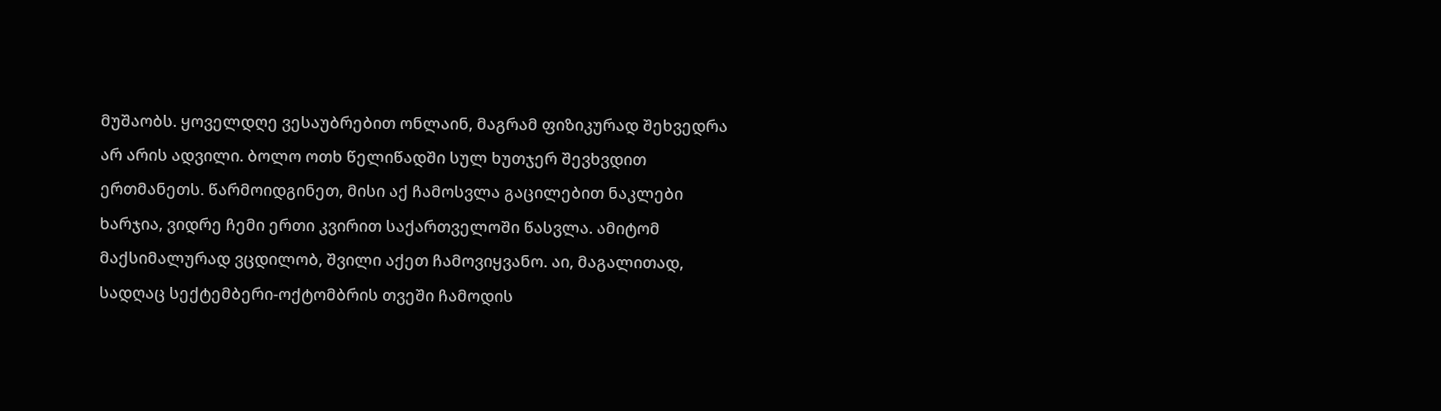მუშაობს. ყოველდღე ვესაუბრებით ონლაინ, მაგრამ ფიზიკურად შეხვედრა არ არის ადვილი. ბოლო ოთხ წელიწადში სულ ხუთჯერ შევხვდით ერთმანეთს. წარმოიდგინეთ, მისი აქ ჩამოსვლა გაცილებით ნაკლები ხარჯია, ვიდრე ჩემი ერთი კვირით საქართველოში წასვლა. ამიტომ მაქსიმალურად ვცდილობ, შვილი აქეთ ჩამოვიყვანო. აი, მაგალითად, სადღაც სექტემბერი-ოქტომბრის თვეში ჩამოდის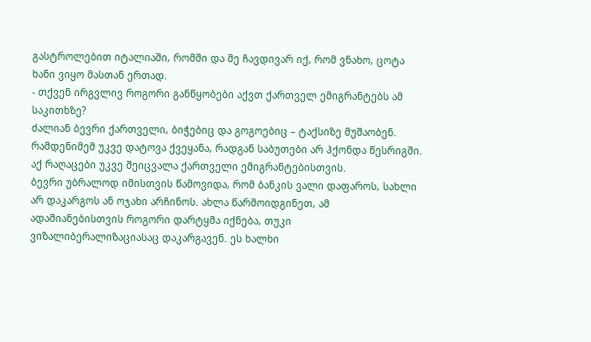გასტროლებით იტალიაში, რომში და მე ჩავდივარ იქ, რომ ვნახო, ცოტა ხანი ვიყო მასთან ერთად.
- თქვენ ირგვლივ როგორი განწყობები აქვთ ქართველ ემიგრანტებს ამ საკითხზე?
ძალიან ბევრი ქართველი, ბიჭებიც და გოგოებიც – ტაქსიზე მუშაობენ. რამდენიმემ უკვე დატოვა ქვეყანა, რადგან საბუთები არ ჰქონდა წესრიგში. აქ რაღაცები უკვე შეიცვალა ქართველი ემიგრანტებისთვის.
ბევრი უბრალოდ იმისთვის წამოვიდა, რომ ბანკის ვალი დაფაროს, სახლი არ დაკარგოს ან ოჯახი არჩინოს. ახლა წარმოიდგინეთ, ამ ადამიანებისთვის როგორი დარტყმა იქნება, თუკი ვიზალიბერალიზაციასაც დაკარგავენ. ეს ხალხი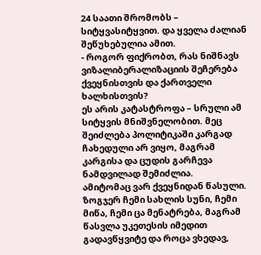24 საათი შრომობს – სიტყვასიტყვით. და ყველა ძალიან შეწუხებულია ამით.
- როგორ ფიქრობთ, რას ნიშნავს ვიზალიბერალიზაციის შეჩერება ქვეყნისთვის და ქართველი ხალხისთვის?
ეს არის კატასტროფა – სრული ამ სიტყვის მნიშვნელობით. მეც შეიძლება პოლიტიკაში კარგად ჩახედული არ ვიყო, მაგრამ კარგისა და ცუდის გარჩევა ნამდვილად შემიძლია.
ამიტომაც ვარ ქვეყნიდან წასული. ზოგჯერ ჩემი სახლის სუნი, ჩემი მიწა, ჩემი ცა მენატრება, მაგრამ წასვლა უკეთესის იმედით გადავწყვიტე და როცა ვხედავ,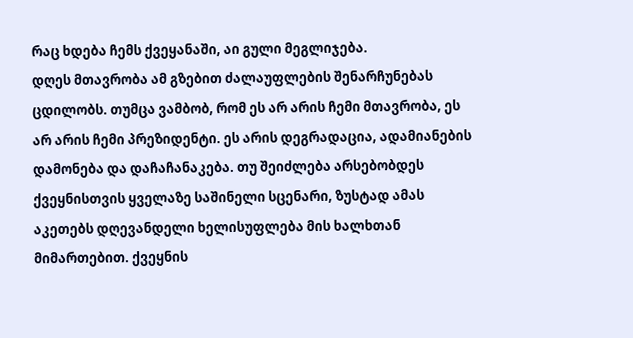რაც ხდება ჩემს ქვეყანაში, აი გული მეგლიჯება.
დღეს მთავრობა ამ გზებით ძალაუფლების შენარჩუნებას ცდილობს. თუმცა ვამბობ, რომ ეს არ არის ჩემი მთავრობა, ეს არ არის ჩემი პრეზიდენტი. ეს არის დეგრადაცია, ადამიანების დამონება და დაჩაჩანაკება. თუ შეიძლება არსებობდეს ქვეყნისთვის ყველაზე საშინელი სცენარი, ზუსტად ამას აკეთებს დღევანდელი ხელისუფლება მის ხალხთან მიმართებით. ქვეყნის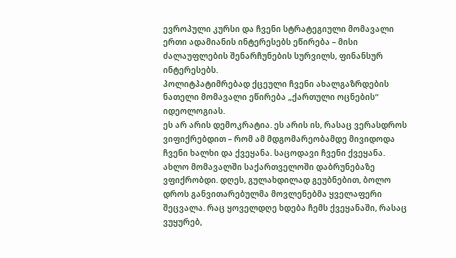ევროპული კურსი და ჩვენი სტრატეგიული მომავალი ერთი ადამიანის ინტერესებს ეწირება – მისი ძალაუფლების შენარჩუნების სურვილს, ფინანსურ ინტერესებს.
პოლიტპატიმრებად ქცეული ჩვენი ახალგაზრდების ნათელი მომავალი ეწირება „ქართული ოცნების“ იდეოლოგიას.
ეს არ არის დემოკრატია. ეს არის ის, რასაც ვერასდროს ვიფიქრებდით – რომ ამ მდგომარეობამდე მივიდოდა ჩვენი ხალხი და ქვეყანა. საცოდავი ჩვენი ქვეყანა.
ახლო მომავალში საქართველოში დაბრუნებაზე ვფიქრობდი. დღეს, გულახდილად გეუბნებით, ბოლო დროს განვითარებულმა მოვლენებმა ყველაფერი შეცვალა. რაც ყოველდღე ხდება ჩემს ქვეყანაში, რასაც ვუყურებ,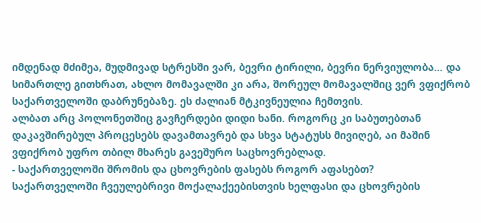იმდენად მძიმეა, მუდმივად სტრესში ვარ, ბევრი ტირილი, ბევრი ნერვიულობა… და სიმართლე გითხრათ, ახლო მომავალში კი არა, შორეულ მომავალშიც ვერ ვფიქრობ საქართველოში დაბრუნებაზე. ეს ძალიან მტკივნეულია ჩემთვის.
ალბათ არც პოლონეთშიც გავჩერდები დიდი ხანი. როგორც კი საბუთებთან დაკავშირებულ პროცესებს დავამთავრებ და სხვა სტატუსს მივიღებ, აი მაშინ ვფიქრობ უფრო თბილ მხარეს გავეშურო საცხოვრებლად.
- საქართველოში შრომის და ცხოვრების ფასებს როგორ აფასებთ?
საქართველოში ჩვეულებრივი მოქალაქეებისთვის ხელფასი და ცხოვრების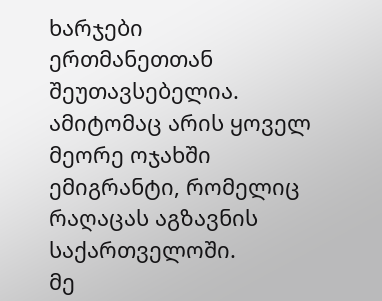ხარჯები ერთმანეთთან შეუთავსებელია. ამიტომაც არის ყოველ მეორე ოჯახში ემიგრანტი, რომელიც რაღაცას აგზავნის საქართველოში.
მე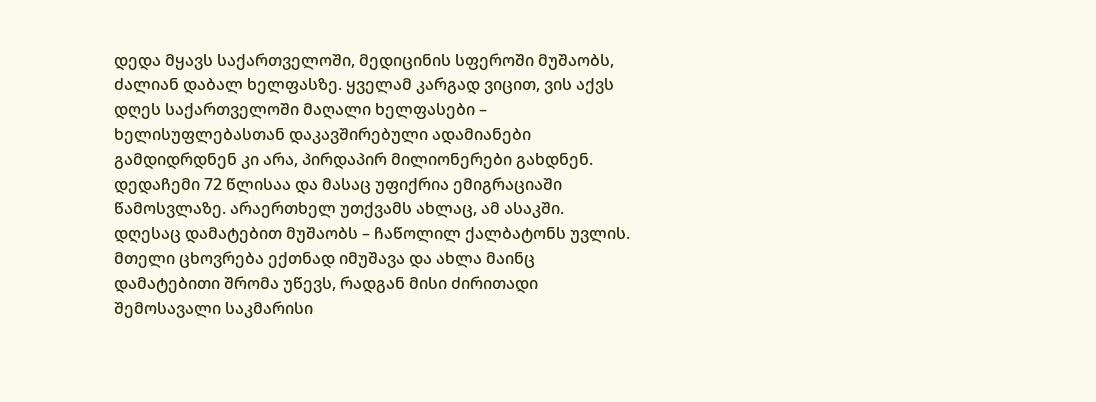დედა მყავს საქართველოში, მედიცინის სფეროში მუშაობს, ძალიან დაბალ ხელფასზე. ყველამ კარგად ვიცით, ვის აქვს დღეს საქართველოში მაღალი ხელფასები – ხელისუფლებასთან დაკავშირებული ადამიანები გამდიდრდნენ კი არა, პირდაპირ მილიონერები გახდნენ.
დედაჩემი 72 წლისაა და მასაც უფიქრია ემიგრაციაში წამოსვლაზე. არაერთხელ უთქვამს ახლაც, ამ ასაკში. დღესაც დამატებით მუშაობს – ჩაწოლილ ქალბატონს უვლის. მთელი ცხოვრება ექთნად იმუშავა და ახლა მაინც დამატებითი შრომა უწევს, რადგან მისი ძირითადი შემოსავალი საკმარისი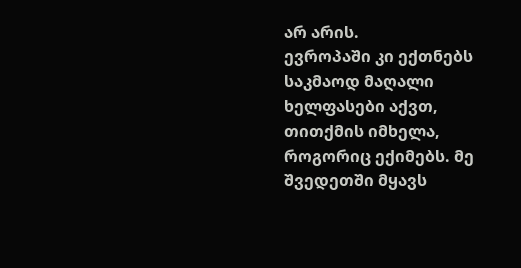არ არის.
ევროპაში კი ექთნებს საკმაოდ მაღალი ხელფასები აქვთ, თითქმის იმხელა, როგორიც ექიმებს. მე შვედეთში მყავს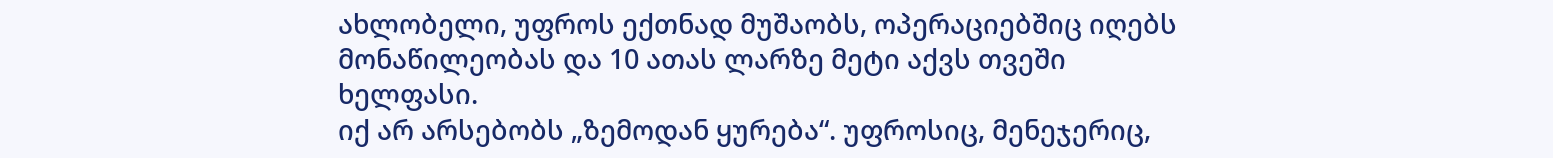ახლობელი, უფროს ექთნად მუშაობს, ოპერაციებშიც იღებს მონაწილეობას და 10 ათას ლარზე მეტი აქვს თვეში ხელფასი.
იქ არ არსებობს „ზემოდან ყურება“. უფროსიც, მენეჯერიც,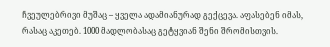ჩვეულებრივი მუშაც – ყველა ადამიანურად გექცევა. აფასებენ იმას, რასაც აკეთებ. 1000 მადლობასაც გეტყვიან შენი შრომისთვის.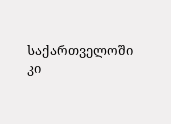საქართველოში კი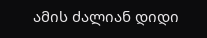ამის ძალიან დიდი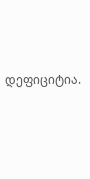დეფიციტია.